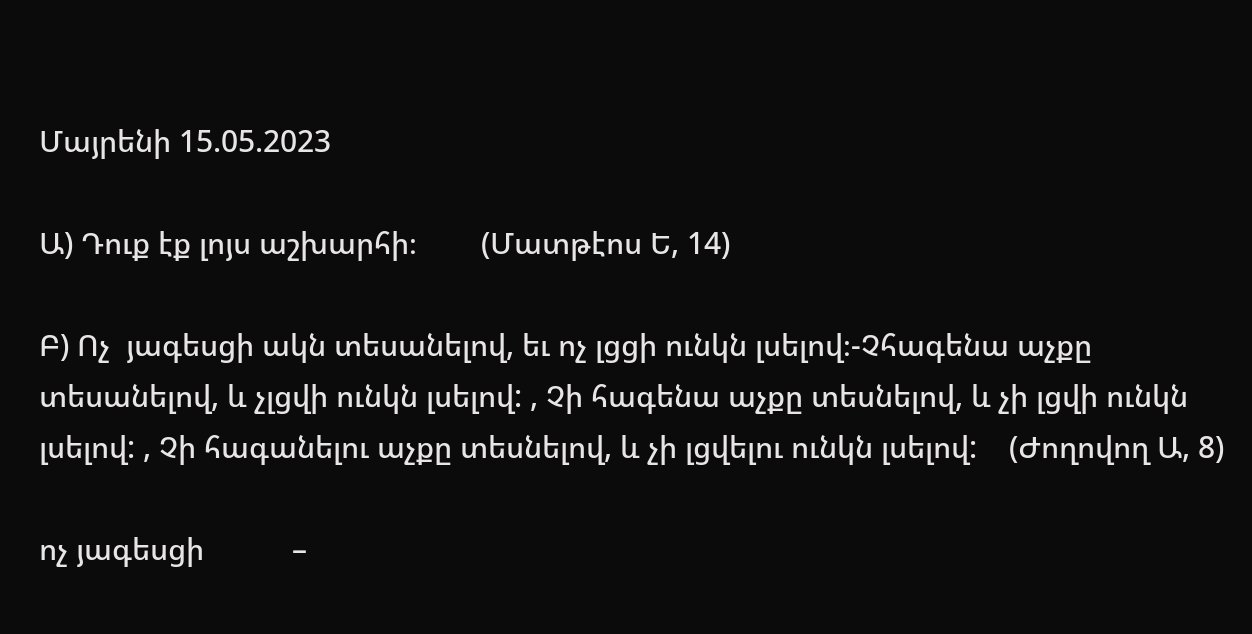Մայրենի 15.05.2023

Ա) Դուք էք լոյս աշխարհի։        (Մատթէոս Ե, 14)

Բ) Ոչ  յագեսցի ակն տեսանելով, եւ ոչ լցցի ունկն լսելով։-Չհագենա աչքը տեսանելով, և չլցվի ունկն լսելով: , Չի հագենա աչքը տեսնելով, և չի լցվի ունկն լսելով: , Չի հագանելու աչքը տեսնելով, և չի լցվելու ունկն լսելով:    (Ժողովող Ա, 8)

ոչ յագեսցի           –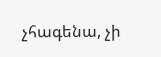չհագենա, չի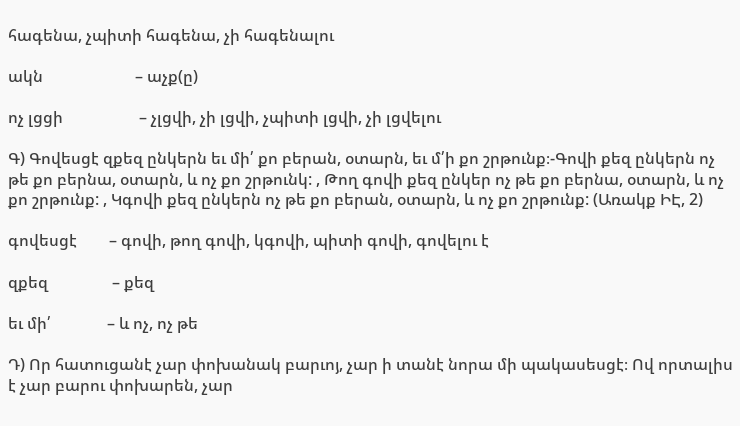հագենա, չպիտի հագենա, չի հագենալու

ակն                       – աչք(ը)

ոչ լցցի                   – չլցվի, չի լցվի, չպիտի լցվի, չի լցվելու

Գ) Գովեսցէ զքեզ ընկերն եւ մի՛ քո բերան, օտարն, եւ մ՛ի քո շրթունք։-Գովի քեզ ընկերն ոչ թե քո բերնա, օտարն, և ոչ քո շրթունկ: , Թող գովի քեզ ընկեր ոչ թե քո բերնա, օտարն, և ոչ քո շրթունք: , Կգովի քեզ ընկերն ոչ թե քո բերան, օտարն, և ոչ քո շրթունք: (Առակք ԻԷ, 2)

գովեսցէ        – գովի, թող գովի, կգովի, պիտի գովի, գովելու է

զքեզ                – քեզ

եւ մի՛              – և ոչ, ոչ թե

Դ) Որ հատուցանէ չար փոխանակ բարւոյ, չար ի տանէ նորա մի պակասեսցէ։ Ով որտալիս է չար բարու փոխարեն, չար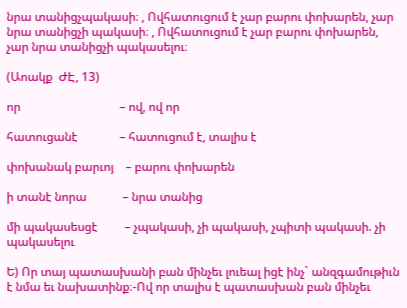նրա տանիցչպակասի։ , Ովհատուցում է չար բարու փոխարեն, չար նրա տանիցչի պակասի։ , Ովհատուցում է չար բարու փոխարեն, չար նրա տանիցչի պակասելու։

(Աոակք  ԺԷ, 13)

որ                                 – ով, ով որ

հատուցանէ              – հատուցում է, տալիս է

փոխանակ բարւոյ    – բարու փոխարեն

ի տանէ նորա            – նրա տանից

մի պակասեսցէ         – չպակասի, չի պակասի, չպիտի պակասի. չի պակասելու

Ե) Որ տայ պատասխանի բան մինչեւ լուեալ իցէ ինչ` անզգամութիւն է նմա եւ նախատինք։-Ով որ տալիս է պատասխան բան մինչեւ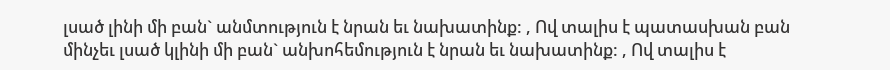լսած լինի մի բան` անմտություն է նրան եւ նախատինք: , Ով տալիս է պատասխան բան մինչեւ լսած կլինի մի բան` անխոհեմություն է նրան եւ նախատինք: , Ով տալիս է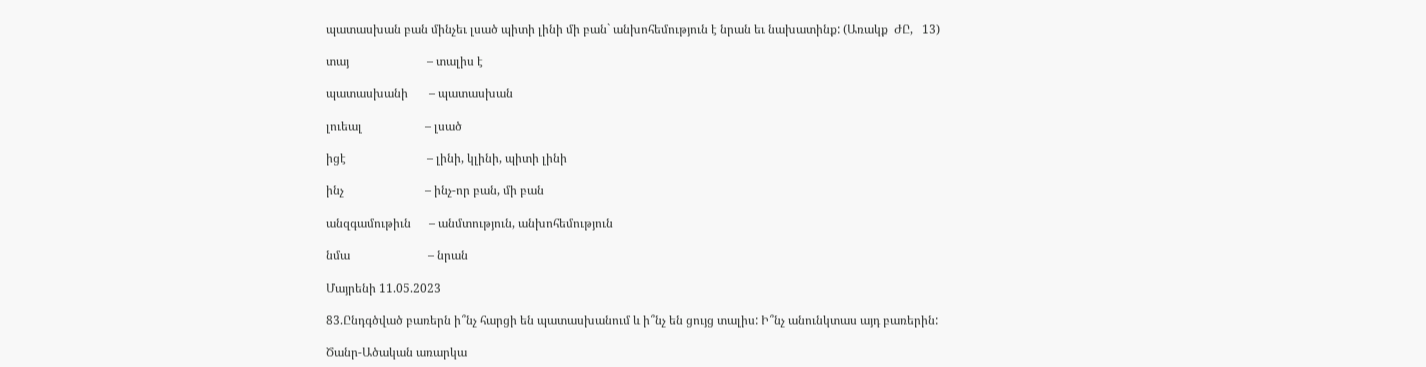պատասխան բան մինչեւ լսած պիտի լինի մի բան` անխոհեմություն է նրան եւ նախատինք: (Առակք  ԺԸ,   13)

տայ                          – տալիս է

պատասխանի       – պատասխան

լուեալ                     – լսած

իցէ                           – լինի, կլինի, պիտի լինի

ինչ                           – ինչ-որ բան, մի բան

անզգամութիւն      – անմտություն, անխոհեմություն

նմա                          – նրան

Մայրենի 11.05.2023

83.Ընդգծված բառերն ի՞նչ հարցի են պատասխանում և ի՞նչ են ցույց տալիս: Ի՞նչ անունկտաս այդ բառերին:

Ծանր-Ածական առարկա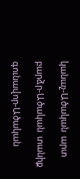կանաչ-Ածական  արտ

բարձր-Ածական  տանիք

գունավոր-Ածական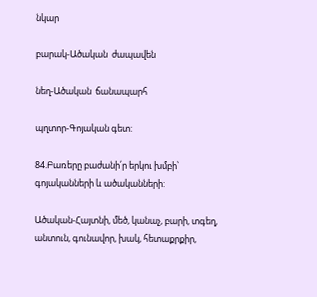նկար

բարակ-Ածական  ժապավեն

նեղ-Ածական  ճանապարհ

պղտոր-Գոյական գետ:

84.Բառերը բաժանի՛ր երկու խմբի՝ գոյականների և ածականների:

Ածական-Հայտնի, մեծ, կանաչ, բարի, տգեղ, անտուն, գունավոր, խակ, հետաքրքիր,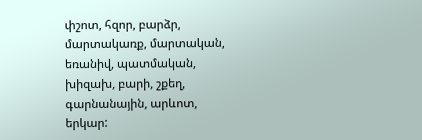փշոտ, հզոր, բարձր, մարտակառք, մարտական, եռանիվ, պատմական, խիզախ, բարի, շքեղ, գարնանային, արևոտ, երկար: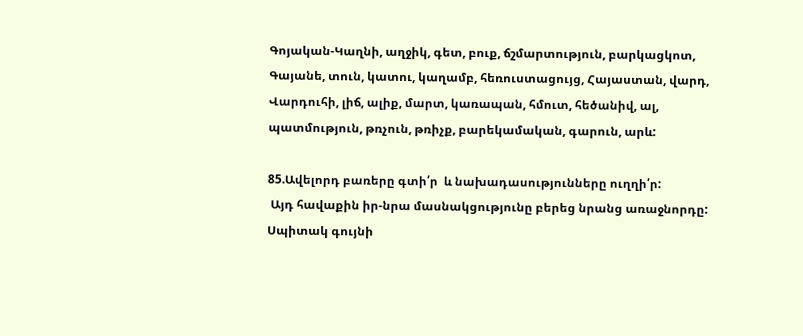Գոյական-Կաղնի, աղջիկ, գետ, բուք, ճշմարտություն, բարկացկոտ, Գայանե, տուն, կատու, կաղամբ, հեռուստացույց, Հայաստան, վարդ, Վարդուհի, լիճ, ալիք, մարտ, կառապան, հմուտ, հեծանիվ, ալ, պատմություն, թռչուն, թռիչք, բարեկամական, գարուն, արև:

85.Ավելորդ բառերը գտի՛ր  և նախադասությունները ուղղի՛ր:
 Այդ հավաքին իր-նրա մասնակցությունը բերեց նրանց առաջնորդը:
Սպիտակ գույնի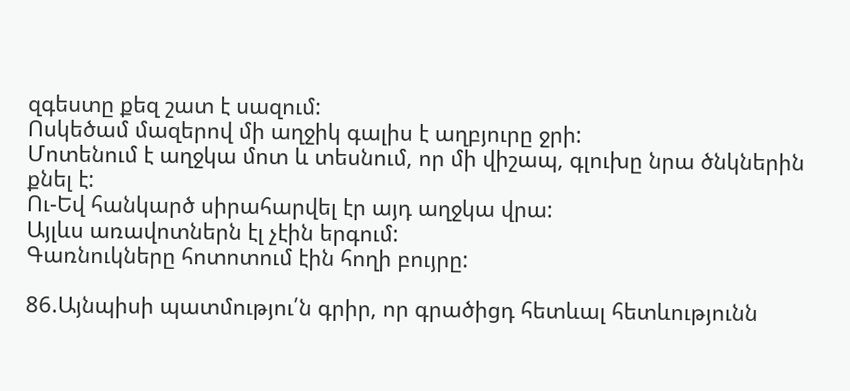զգեստը քեզ շատ է սազում:
Ոսկեծամ մազերով մի աղջիկ գալիս է աղբյուրը ջրի:
Մոտենում է աղջկա մոտ և տեսնում, որ մի վիշապ, գլուխը նրա ծնկներին քնել է:
Ու-Եվ հանկարծ սիրահարվել էր այդ աղջկա վրա:
Այլևս առավոտներն էլ չէին երգում:
Գառնուկները հոտոտում էին հողի բույրը:

86.Այնպիսի պատմությու՛ն գրիր, որ գրածիցդ հետևալ հետևությունն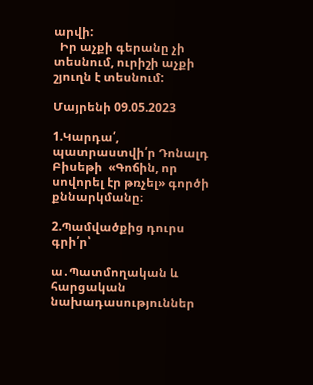արվի:
  Իր աչքի գերանը չի տեսնում, ուրիշի աչքի շյուղն է տեսնում:

Մայրենի 09.05.2023

1.Կարդա՛, պատրաստվի՛ր Դոնալդ Բիսեթի  «Գոճին, որ սովորել էր թռչել» գործի քննարկմանը։

2.Պամվածքից դուրս գրի՛ր՝

ա․Պատմողական և հարցական նախադասություններ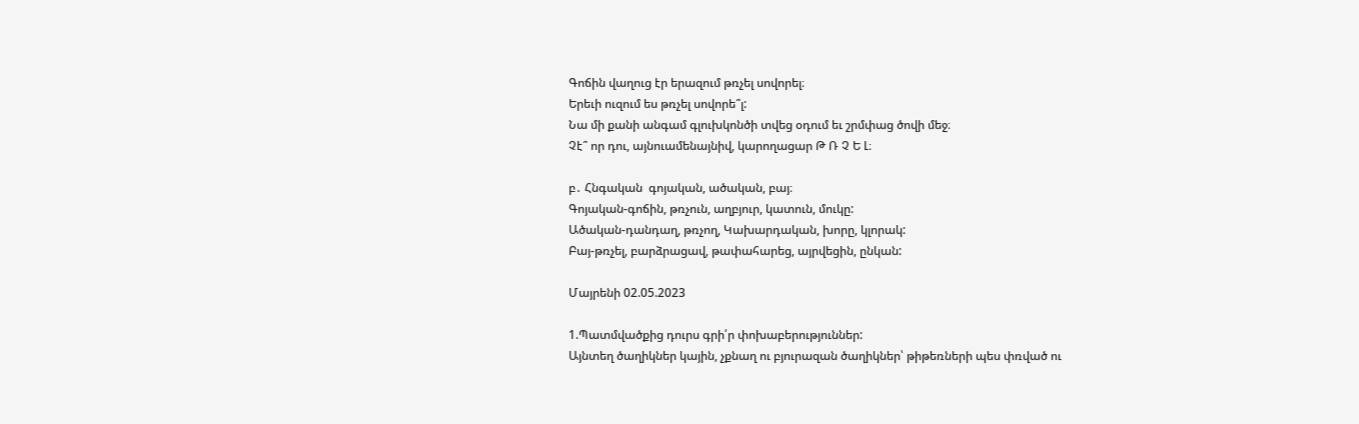Գոճին վաղուց էր երազում թռչել սովորել։
Երեւի ուզում ես թռչել սովորե՞լ:
Նա մի քանի անգամ գլուխկոնծի տվեց օդում եւ շրմփաց ծովի մեջ։
Չէ՞ որ դու, այնուամենայնիվ, կարողացար Թ Ռ Չ Ե Լ։

բ․ Հնգական  գոյական, ածական, բայ։
Գոյական-գոճին, թռչուն, աղբյուր, կատուն, մուկը:
Ածական-դանդաղ, թռչող, Կախարդական, խորը, կլորակ:
Բայ-թռչել, բարձրացավ, թափահարեց, այրվեցին, ընկան:

Մայրենի 02.05.2023

1.Պատմվածքից դուրս գրի՛ր փոխաբերություններ:
Այնտեղ ծաղիկներ կային, չքնաղ ու բյուրազան ծաղիկներ՝ թիթեռների պես փռված ու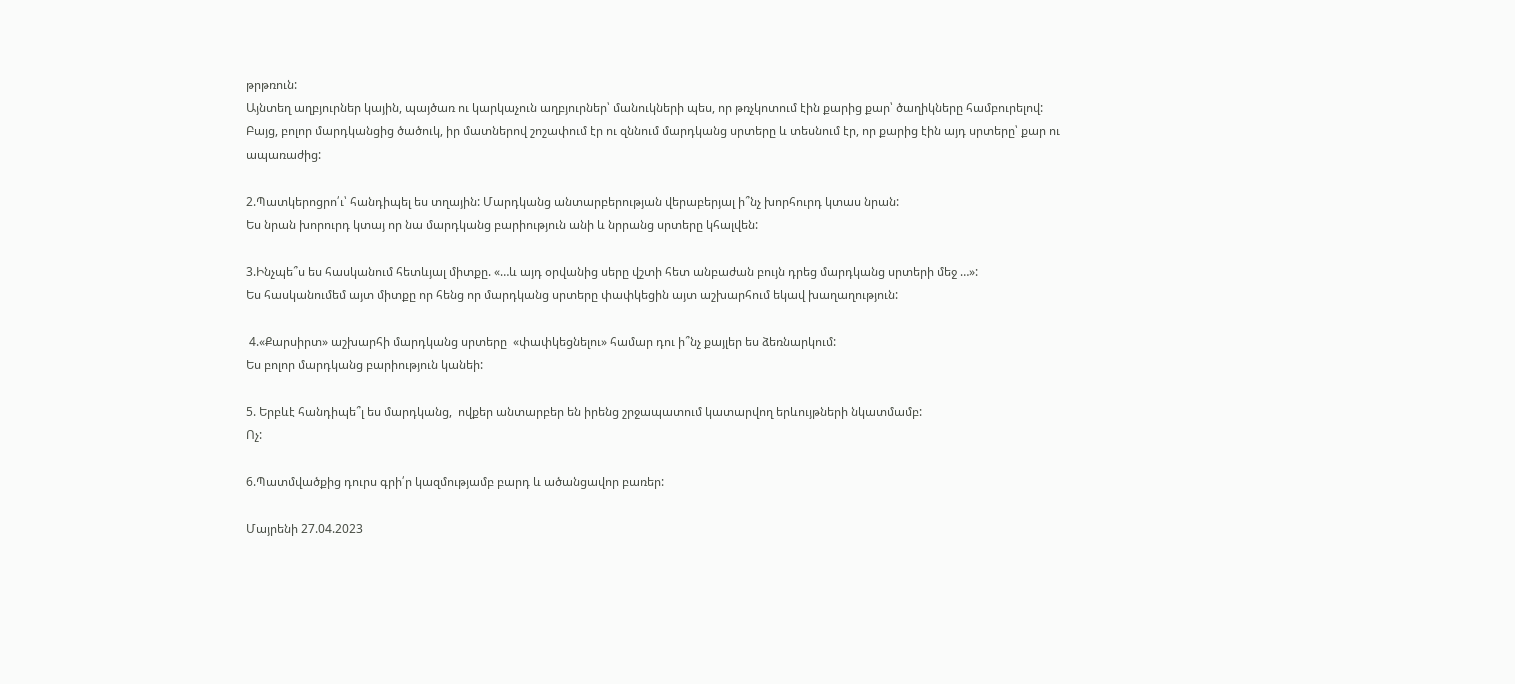թրթռուն:
Այնտեղ աղբյուրներ կային, պայծառ ու կարկաչուն աղբյուրներ՝ մանուկների պես, որ թռչկոտում էին քարից քար՝ ծաղիկները համբուրելով:
Բայց, բոլոր մարդկանցից ծածուկ, իր մատներով շոշափում էր ու զննում մարդկանց սրտերը և տեսնում էր, որ քարից էին այդ սրտերը՝ քար ու ապառաժից:

2.Պատկերոցրո՛ւ՝ հանդիպել ես տղային: Մարդկանց անտարբերության վերաբերյալ ի՞նչ խորհուրդ կտաս նրան:
Ես նրան խորուրդ կտայ որ նա մարդկանց բարիություն անի և նրրանց սրտերը կհալվեն:

3.Ինչպե՞ս ես հասկանում հետևյալ միտքը. «…և այդ օրվանից սերը վշտի հետ անբաժան բույն դրեց մարդկանց սրտերի մեջ …»:
Ես հասկանումեմ այտ միտքը որ հենց որ մարդկանց սրտերը փափկեցին այտ աշխարհում եկավ խաղաղություն:

 4.«Քարսիրտ» աշխարհի մարդկանց սրտերը  «փափկեցնելու» համար դու ի՞նչ քայլեր ես ձեռնարկում:
Ես բոլոր մարդկանց բարիություն կանեի:

5. Երբևէ հանդիպե՞լ ես մարդկանց,  ովքեր անտարբեր են իրենց շրջապատում կատարվող երևույթների նկատմամբ:
Ոչ:

6.Պատմվածքից դուրս գրի՛ր կազմությամբ բարդ և ածանցավոր բառեր:

Մայրենի 27.04.2023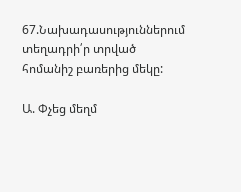67.Նախադասություններում տեղադրի՛ր տրված հոմանիշ բառերից մեկը:

Ա. Փչեց մեղմ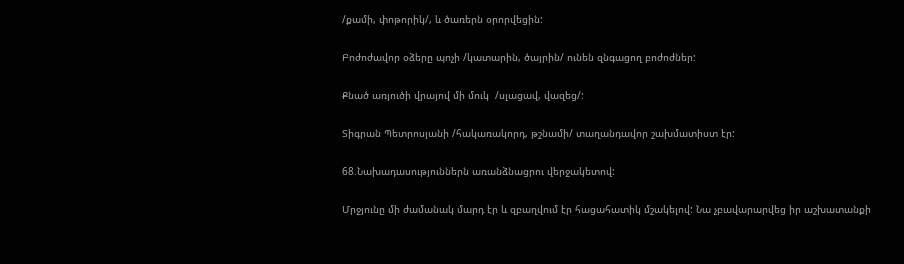/քամի, փոթորիկ/, և ծառերն օրորվեցին:

Բոժոժավոր օձերը պոչի /կատարին, ծայրին/ ունեն զնգացող բոժոժներ:

Քնած առյուծի վրայով մի մուկ  /սլացավ, վազեց/:

Տիգրան Պետրոսյանի /հակառակորդ, թշնամի/ տաղանդավոր շախմատիստ էր:

68.Նախադասություններն առանձնացրու վերջակետով:

Մրջյունը մի ժամանակ մարդ էր և զբաղվում էր հացահատիկ մշակելով: Նա չբավարարվեց իր աշխատանքի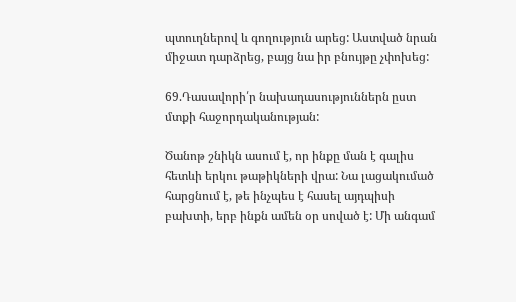պտուղներով և գողություն արեց: Աստված նրան միջատ դարձրեց, բայց նա իր բնույթը չփոխեց:

69.Դասավորի՛ր նախադասություններն ըստ մտքի հաջորդականության:

Ծանոթ շնիկն ասում է, որ ինքը ման է գալիս հետևի երկու թաթիկների վրա: Նա լացակումած հարցնում է, թե ինչպես է հասել այդպիսի բախտի, երբ ինքն ամեն օր սոված է: Մի անգամ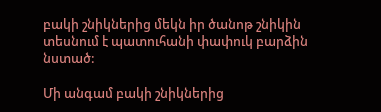բակի շնիկներից մեկն իր ծանոթ շնիկին տեսնում է պատուհանի փափուկ բարձին նստած:

Մի անգամ բակի շնիկներից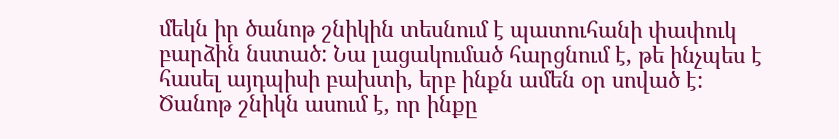մեկն իր ծանոթ շնիկին տեսնում է պատուհանի փափուկ բարձին նստած: Նա լացակումած հարցնում է, թե ինչպես է հասել այդպիսի բախտի, երբ ինքն ամեն օր սոված է: Ծանոթ շնիկն ասում է, որ ինքը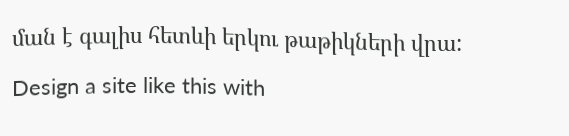ման է գալիս հետևի երկու թաթիկների վրա:

Design a site like this with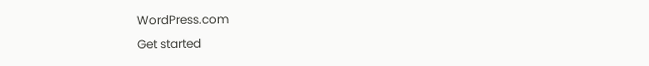WordPress.com
Get started